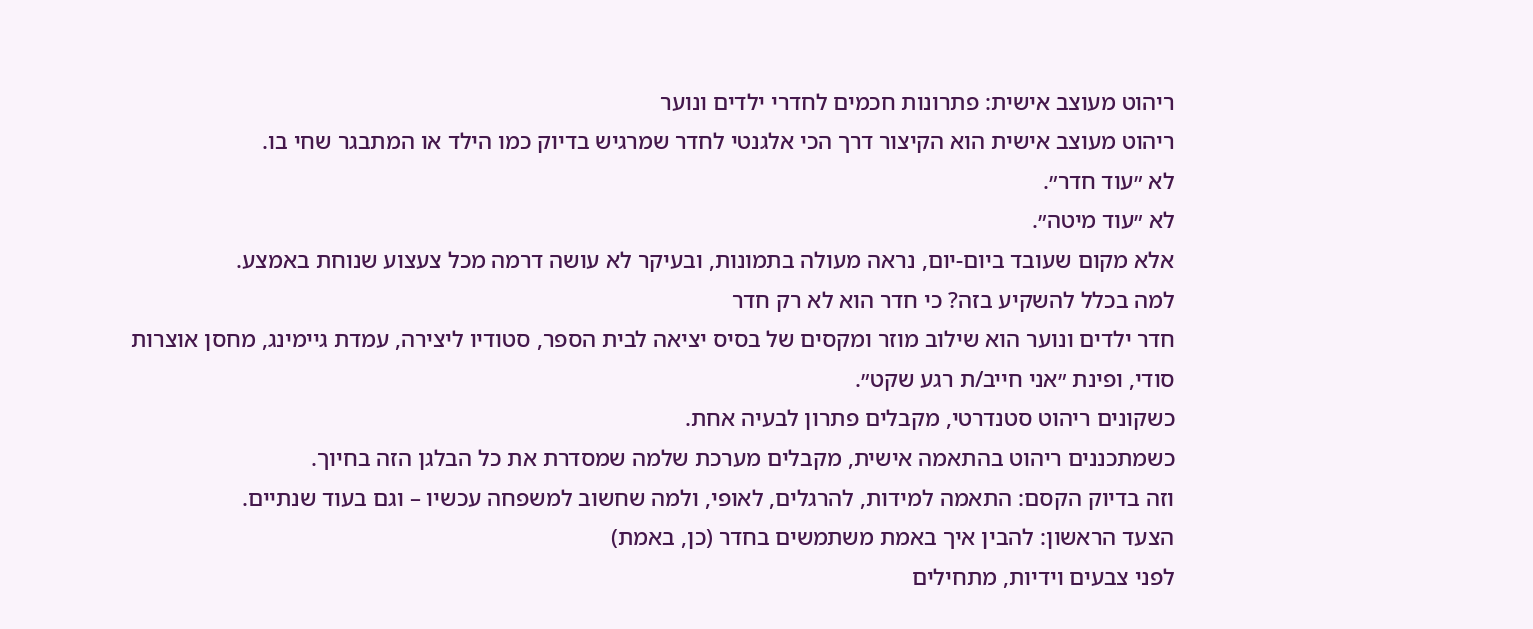ריהוט מעוצב אישית: פתרונות חכמים לחדרי ילדים ונוער
ריהוט מעוצב אישית הוא הקיצור דרך הכי אלגנטי לחדר שמרגיש בדיוק כמו הילד או המתבגר שחי בו.
לא ״עוד חדר״.
לא ״עוד מיטה״.
אלא מקום שעובד ביום-יום, נראה מעולה בתמונות, ובעיקר לא עושה דרמה מכל צעצוע שנוחת באמצע.
למה בכלל להשקיע בזה? כי חדר הוא לא רק חדר
חדר ילדים ונוער הוא שילוב מוזר ומקסים של בסיס יציאה לבית הספר, סטודיו ליצירה, עמדת גיימינג, מחסן אוצרות סודי, ופינת ״אני חייב/ת רגע שקט״.
כשקונים ריהוט סטנדרטי, מקבלים פתרון לבעיה אחת.
כשמתכננים ריהוט בהתאמה אישית, מקבלים מערכת שלמה שמסדרת את כל הבלגן הזה בחיוך.
וזה בדיוק הקסם: התאמה למידות, להרגלים, לאופי, ולמה שחשוב למשפחה עכשיו – וגם בעוד שנתיים.
הצעד הראשון: להבין איך באמת משתמשים בחדר (כן, באמת)
לפני צבעים וידיות, מתחילים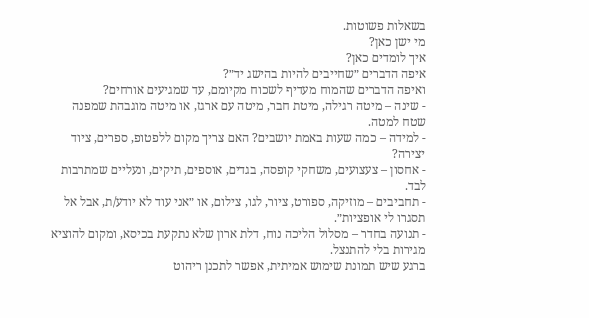בשאלות פשוטות.
מי ישן כאן?
איך לומדים כאן?
איפה הדברים ״שחייבים להיות בהישג יד״?
ואיפה הדברים שהמוח מעדיף לשכוח מקיומם, עד שמגיעים אורחים?
- שינה – מיטה רגילה, מיטת חבר, מיטה עם ארגז, או מיטה מוגבהת שמפנה שטח למטה.
- למידה – כמה שעות באמת יושבים? האם צריך מקום ללפטופ, ספרים, ציוד יצירה?
- אחסון – צעצועים, משחקי קופסה, בגדים, אוספים, תיקים, ונעליים שמתרבות לבד.
- תחביבים – מוזיקה, ספורט, ציור, לגו, צילום, או ״אני עוד לא יודע/ת, אבל אל תסגרו לי אופציות״.
- תנועה בחדר – מסלול הליכה נוח, דלת ארון שלא נתקעת בכיסא, ומקום להוציא מגירות בלי להתנצל.
ברגע שיש תמונת שימוש אמיתית, אפשר לתכנן ריהוט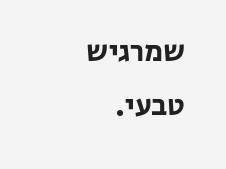שמרגיש טבעי.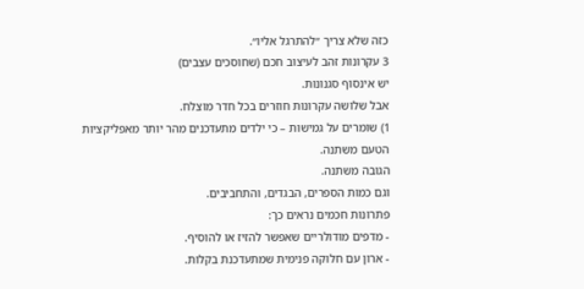כזה שלא צריך ״להתרגל אליו״.
3 עקרונות זהב לעיצוב חכם (שחוסכים עצבים)
יש אינסוף סגנונות.
אבל שלושה עקרונות חוזרים בכל חדר מוצלח.
1) שומרים על גמישות – כי ילדים מתעדכנים מהר יותר מאפליקציות
הטעם משתנה.
הגובה משתנה.
וגם כמות הספרים, הבגדים, והתחביבים.
פתרונות חכמים נראים כך:
- מדפים מודולריים שאפשר להזיז או להוסיף.
- ארון עם חלוקה פנימית שמתעדכנת בקלות.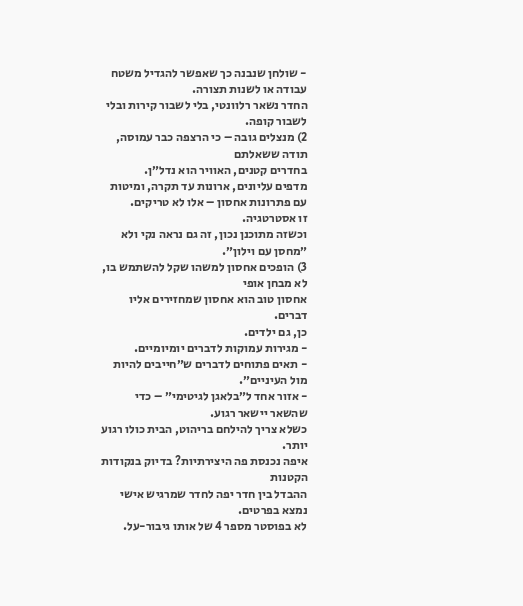- שולחן שנבנה כך שאפשר להגדיל משטח עבודה או לשנות תצורה.
החדר נשאר רלוונטי, בלי לשבור קירות ובלי לשבור קופה.
2) מנצלים גובה – כי הרצפה כבר עמוסה, תודה ששאלתם
בחדרים קטנים, האוויר הוא נדל״ן.
מדפים עליונים, ארונות עד תקרה, ומיטות עם פתרונות אחסון – אלו לא טריקים.
זו אסטרטגיה.
וכשזה מתוכנן נכון, זה גם נראה נקי ולא ״מחסן עם וילון״.
3) הופכים אחסון למשהו שקל להשתמש בו, לא מבחן אופי
אחסון טוב הוא אחסון שמחזירים אליו דברים.
כן, גם ילדים.
- מגירות עמוקות לדברים יומיומיים.
- תאים פתוחים לדברים ש״חייבים להיות מול העיניים״.
- אזור אחד ל״בלאגן לגיטימי״ – כדי שהשאר יישאר רגוע.
כשלא צריך להילחם בריהוט, הבית כולו רגוע יותר.
איפה נכנסת פה היצירתיות? בדיוק בנקודות הקטנות
ההבדל בין חדר יפה לחדר שמרגיש אישי נמצא בפרטים.
לא בפוסטר מספר 4 של אותו גיבור-על.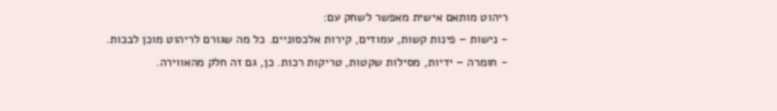ריהוט מותאם אישית מאפשר לשחק עם:
- נישות – פינות קשות, עמודים, קירות אלכסוניים. כל מה שגורם לריהוט מוכן לבכות.
- חומרה – ידיות, מסילות שקטות, טריקות רכות. כן, גם זה חלק מהאווירה.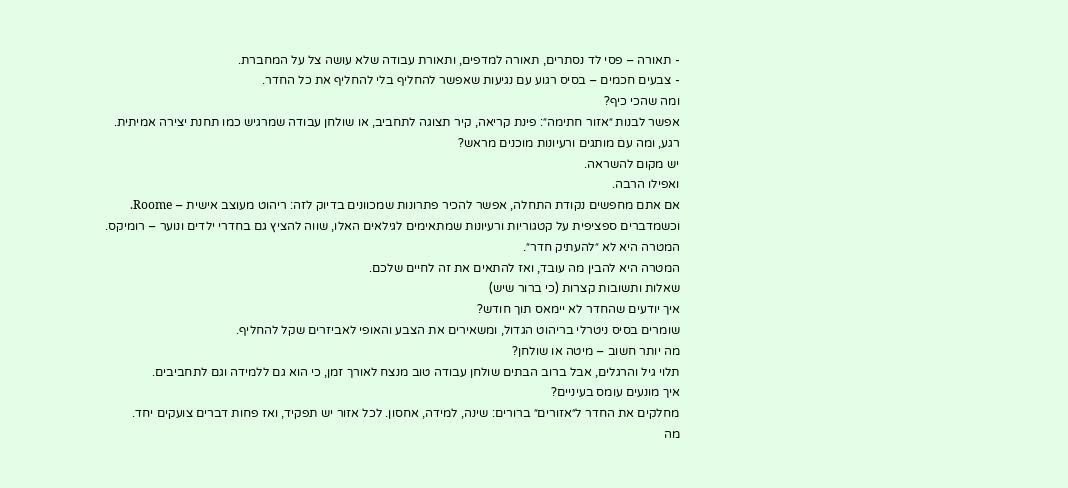- תאורה – פסי לד נסתרים, תאורה למדפים, ותאורת עבודה שלא עושה צל על המחברת.
- צבעים חכמים – בסיס רגוע עם נגיעות שאפשר להחליף בלי להחליף את כל החדר.
ומה שהכי כיף?
אפשר לבנות ״אזור חתימה״: פינת קריאה, קיר תצוגה לתחביב, או שולחן עבודה שמרגיש כמו תחנת יצירה אמיתית.
רגע, ומה עם מותגים ורעיונות מוכנים מראש?
יש מקום להשראה.
ואפילו הרבה.
אם אתם מחפשים נקודת התחלה, אפשר להכיר פתרונות שמכוונים בדיוק לזה: ריהוט מעוצב אישית – Roome.
וכשמדברים ספציפית על קטגוריות ורעיונות שמתאימים לגילאים האלו, שווה להציץ גם בחדרי ילדים ונוער – רומיקס.
המטרה היא לא ״להעתיק חדר״.
המטרה היא להבין מה עובד, ואז להתאים את זה לחיים שלכם.
שאלות ותשובות קצרות (כי ברור שיש)
איך יודעים שהחדר לא יימאס תוך חודש?
שומרים בסיס ניטרלי בריהוט הגדול, ומשאירים את הצבע והאופי לאביזרים שקל להחליף.
מה יותר חשוב – מיטה או שולחן?
תלוי גיל והרגלים, אבל ברוב הבתים שולחן עבודה טוב מנצח לאורך זמן, כי הוא גם ללמידה וגם לתחביבים.
איך מונעים עומס בעיניים?
מחלקים את החדר ל״אזורים״ ברורים: שינה, למידה, אחסון. לכל אזור יש תפקיד, ואז פחות דברים צועקים יחד.
מה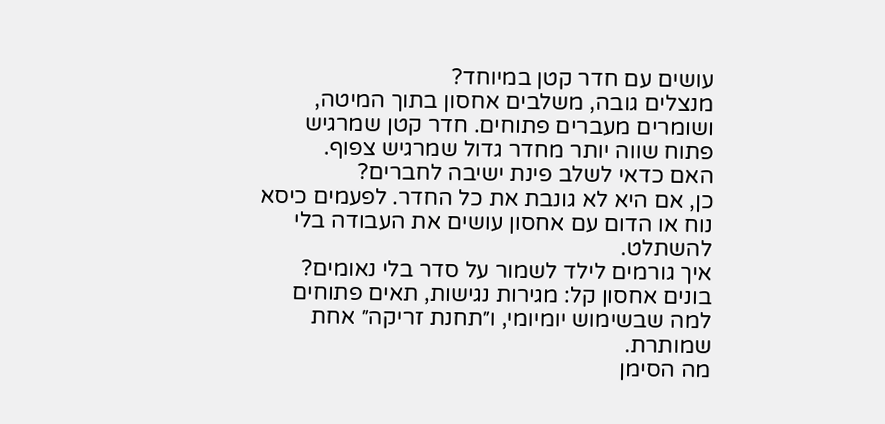עושים עם חדר קטן במיוחד?
מנצלים גובה, משלבים אחסון בתוך המיטה, ושומרים מעברים פתוחים. חדר קטן שמרגיש פתוח שווה יותר מחדר גדול שמרגיש צפוף.
האם כדאי לשלב פינת ישיבה לחברים?
כן, אם היא לא גונבת את כל החדר. לפעמים כיסא נוח או הדום עם אחסון עושים את העבודה בלי להשתלט.
איך גורמים לילד לשמור על סדר בלי נאומים?
בונים אחסון קל: מגירות נגישות, תאים פתוחים למה שבשימוש יומיומי, ו״תחנת זריקה״ אחת שמותרת.
מה הסימן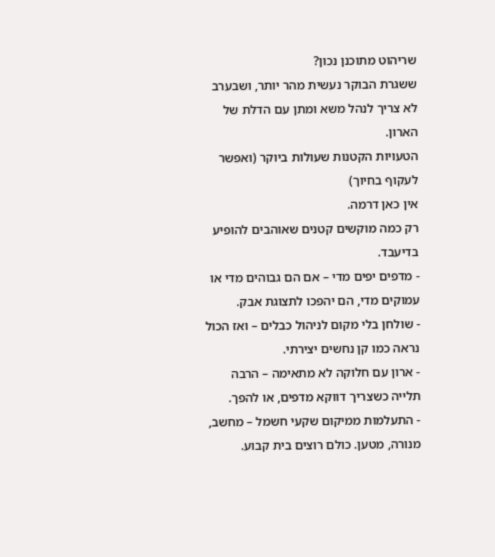שריהוט מתוכנן נכון?
ששגרת הבוקר נעשית מהר יותר, ושבערב לא צריך לנהל משא ומתן עם הדלת של הארון.
הטעויות הקטנות שעולות ביוקר (ואפשר לעקוף בחיוך)
אין כאן דרמה.
רק כמה מוקשים קטנים שאוהבים להופיע בדיעבד.
- מדפים יפים מדי – אם הם גבוהים מדי או עמוקים מדי, הם יהפכו לתצוגת אבק.
- שולחן בלי מקום לניהול כבלים – ואז הכול נראה כמו קן נחשים יצירתי.
- ארון עם חלוקה לא מתאימה – הרבה תלייה כשצריך דווקא מדפים, או להפך.
- התעלמות ממיקום שקעי חשמל – מחשב, מנורה, מטען. כולם רוצים בית קבוע.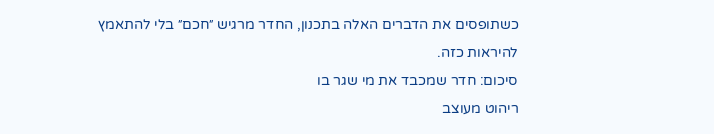כשתופסים את הדברים האלה בתכנון, החדר מרגיש ״חכם״ בלי להתאמץ להיראות כזה.
סיכום: חדר שמכבד את מי שגר בו
ריהוט מעוצב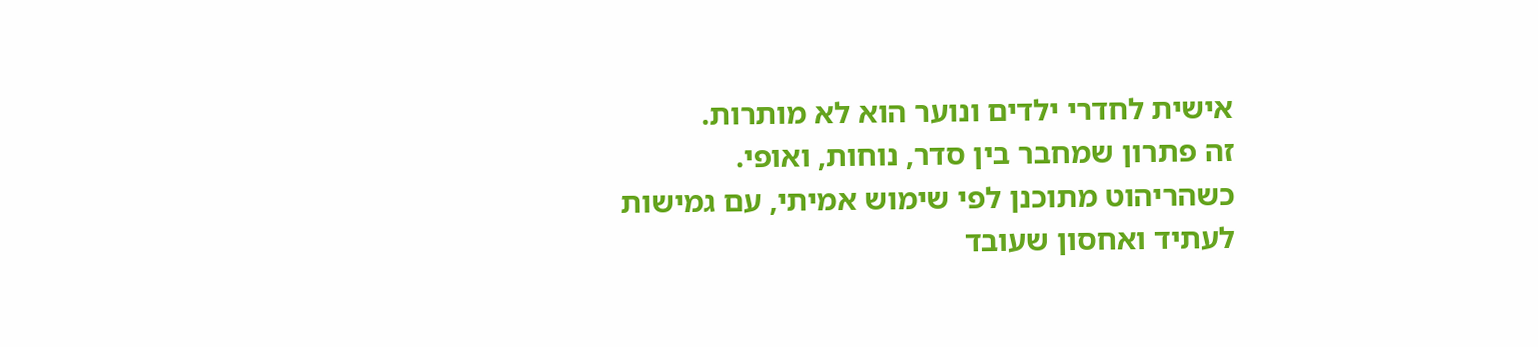אישית לחדרי ילדים ונוער הוא לא מותרות.
זה פתרון שמחבר בין סדר, נוחות, ואופי.
כשהריהוט מתוכנן לפי שימוש אמיתי, עם גמישות לעתיד ואחסון שעובד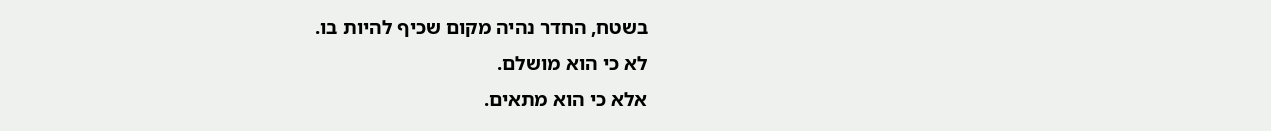בשטח, החדר נהיה מקום שכיף להיות בו.
לא כי הוא מושלם.
אלא כי הוא מתאים.